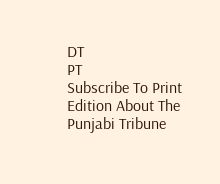DT
PT
Subscribe To Print Edition About The Punjabi Tribune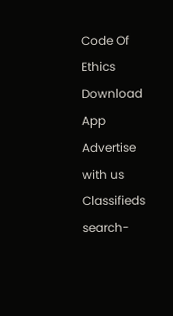Code Of Ethics Download App Advertise with us Classifieds
search-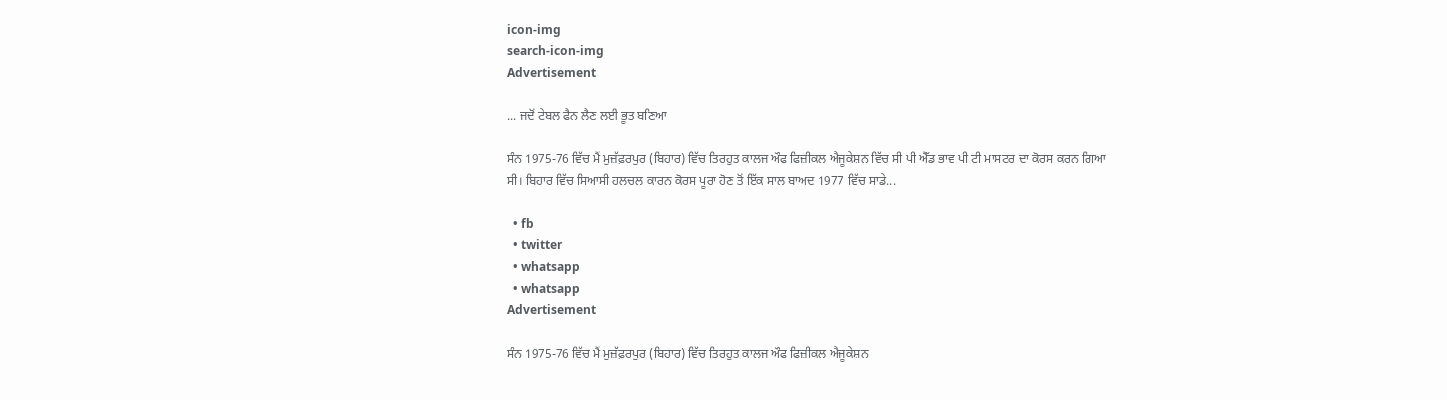icon-img
search-icon-img
Advertisement

... ਜਦੋਂ ਟੇਬਲ ਫੈਨ ਲੈਣ ਲਈ ਭੂਤ ਬਣਿਆ

ਸੰਨ 1975-76 ਵਿੱਚ ਮੈਂ ਮੁਜ਼ੱਫ਼ਰਪੁਰ (ਬਿਹਾਰ) ਵਿੱਚ ਤਿਰਹੁਤ ਕਾਲਜ ਔਫ ਫਿਜ਼ੀਕਲ ਐਜੂਕੇਸ਼ਨ ਵਿੱਚ ਸੀ ਪੀ ਐੱਡ ਭਾਵ ਪੀ ਟੀ ਮਾਸਟਰ ਦਾ ਕੋਰਸ ਕਰਨ ਗਿਆ ਸੀ। ਬਿਹਾਰ ਵਿੱਚ ਸਿਆਸੀ ਹਲਚਲ ਕਾਰਨ ਕੋਰਸ ਪੂਰਾ ਹੋਣ ਤੋਂ ਇੱਕ ਸਾਲ ਬਾਅਦ 1977 ਵਿੱਚ ਸਾਡੇ...

  • fb
  • twitter
  • whatsapp
  • whatsapp
Advertisement

ਸੰਨ 1975-76 ਵਿੱਚ ਮੈਂ ਮੁਜ਼ੱਫ਼ਰਪੁਰ (ਬਿਹਾਰ) ਵਿੱਚ ਤਿਰਹੁਤ ਕਾਲਜ ਔਫ ਫਿਜ਼ੀਕਲ ਐਜੂਕੇਸ਼ਨ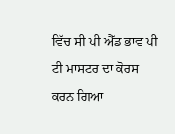ਵਿੱਚ ਸੀ ਪੀ ਐੱਡ ਭਾਵ ਪੀ ਟੀ ਮਾਸਟਰ ਦਾ ਕੋਰਸ ਕਰਨ ਗਿਆ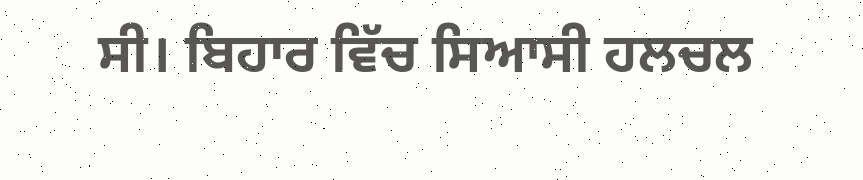ਸੀ। ਬਿਹਾਰ ਵਿੱਚ ਸਿਆਸੀ ਹਲਚਲ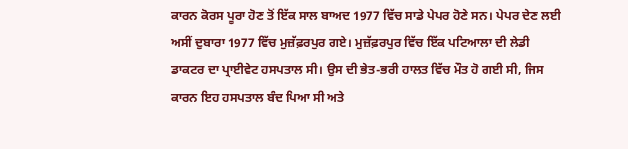ਕਾਰਨ ਕੋਰਸ ਪੂਰਾ ਹੋਣ ਤੋਂ ਇੱਕ ਸਾਲ ਬਾਅਦ 1977 ਵਿੱਚ ਸਾਡੇ ਪੇਪਰ ਹੋਣੇ ਸਨ। ਪੇਪਰ ਦੇਣ ਲਈ ਅਸੀਂ ਦੁਬਾਰਾ 1977 ਵਿੱਚ ਮੁਜ਼ੱਫ਼ਰਪੁਰ ਗਏ। ਮੁਜ਼ੱਫ਼ਰਪੁਰ ਵਿੱਚ ਇੱਕ ਪਟਿਆਲਾ ਦੀ ਲੇਡੀ ਡਾਕਟਰ ਦਾ ਪ੍ਰਾਈਵੇਟ ਹਸਪਤਾਲ ਸੀ। ਉਸ ਦੀ ਭੇਤ-ਭਰੀ ਹਾਲਤ ਵਿੱਚ ਮੌਤ ਹੋ ਗਈ ਸੀ, ਜਿਸ ਕਾਰਨ ਇਹ ਹਸਪਤਾਲ ਬੰਦ ਪਿਆ ਸੀ ਅਤੇ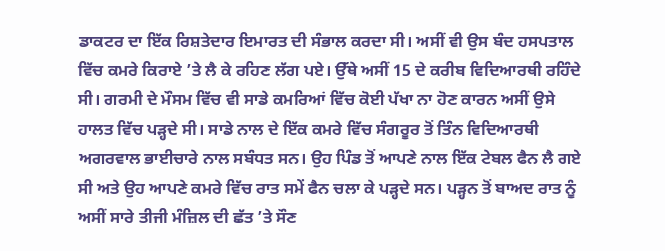ਡਾਕਟਰ ਦਾ ਇੱਕ ਰਿਸ਼ਤੇਦਾਰ ਇਮਾਰਤ ਦੀ ਸੰਭਾਲ ਕਰਦਾ ਸੀ। ਅਸੀਂ ਵੀ ਉਸ ਬੰਦ ਹਸਪਤਾਲ ਵਿੱਚ ਕਮਰੇ ਕਿਰਾਏ ’ਤੇ ਲੈ ਕੇ ਰਹਿਣ ਲੱਗ ਪਏ। ਉੱਥੇ ਅਸੀਂ 15 ਦੇ ਕਰੀਬ ਵਿਦਿਆਰਥੀ ਰਹਿੰਦੇ ਸੀ। ਗਰਮੀ ਦੇ ਮੌਸਮ ਵਿੱਚ ਵੀ ਸਾਡੇ ਕਮਰਿਆਂ ਵਿੱਚ ਕੋਈ ਪੱਖਾ ਨਾ ਹੋਣ ਕਾਰਨ ਅਸੀਂ ਉਸੇ ਹਾਲਤ ਵਿੱਚ ਪੜ੍ਹਦੇ ਸੀ। ਸਾਡੇ ਨਾਲ ਦੇ ਇੱਕ ਕਮਰੇ ਵਿੱਚ ਸੰਗਰੂਰ ਤੋਂ ਤਿੰਨ ਵਿਦਿਆਰਥੀ ਅਗਰਵਾਲ ਭਾਈਚਾਰੇ ਨਾਲ ਸਬੰਧਤ ਸਨ। ਉਹ ਪਿੰਡ ਤੋਂ ਆਪਣੇ ਨਾਲ ਇੱਕ ਟੇਬਲ ਫੈਨ ਲੈ ਗਏ ਸੀ ਅਤੇ ਉਹ ਆਪਣੇ ਕਮਰੇ ਵਿੱਚ ਰਾਤ ਸਮੇਂ ਫੈਨ ਚਲਾ ਕੇ ਪੜ੍ਹਦੇ ਸਨ। ਪੜ੍ਹਨ ਤੋਂ ਬਾਅਦ ਰਾਤ ਨੂੰ ਅਸੀਂ ਸਾਰੇ ਤੀਜੀ ਮੰਜ਼ਿਲ ਦੀ ਛੱਤ ’ਤੇ ਸੌਣ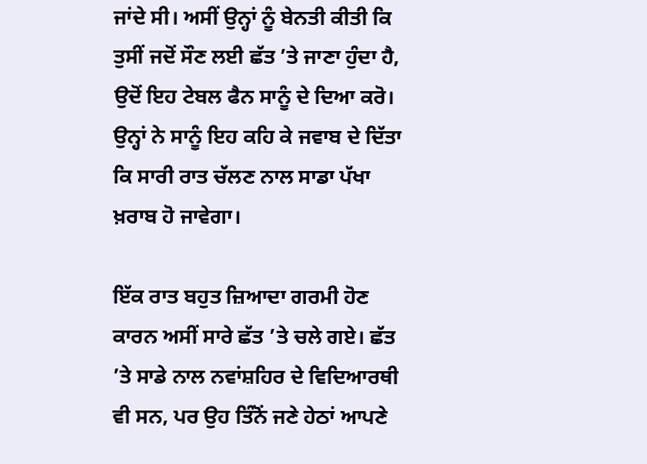ਜਾਂਦੇ ਸੀ। ਅਸੀਂ ਉਨ੍ਹਾਂ ਨੂੰ ਬੇਨਤੀ ਕੀਤੀ ਕਿ ਤੁਸੀਂ ਜਦੋਂ ਸੌਣ ਲਈ ਛੱਤ ’ਤੇ ਜਾਣਾ ਹੁੰਦਾ ਹੈ, ਉਦੋਂ ਇਹ ਟੇਬਲ ਫੈਨ ਸਾਨੂੰ ਦੇ ਦਿਆ ਕਰੋ। ਉਨ੍ਹਾਂ ਨੇ ਸਾਨੂੰ ਇਹ ਕਹਿ ਕੇ ਜਵਾਬ ਦੇ ਦਿੱਤਾ ਕਿ ਸਾਰੀ ਰਾਤ ਚੱਲਣ ਨਾਲ ਸਾਡਾ ਪੱਖਾ ਖ਼ਰਾਬ ਹੋ ਜਾਵੇਗਾ।

ਇੱਕ ਰਾਤ ਬਹੁਤ ਜ਼ਿਆਦਾ ਗਰਮੀ ਹੋਣ ਕਾਰਨ ਅਸੀਂ ਸਾਰੇ ਛੱਤ ’ਤੇ ਚਲੇ ਗਏ। ਛੱਤ ’ਤੇ ਸਾਡੇ ਨਾਲ ਨਵਾਂਸ਼ਹਿਰ ਦੇ ਵਿਦਿਆਰਥੀ ਵੀ ਸਨ, ਪਰ ਉਹ ਤਿੰਨੋਂ ਜਣੇ ਹੇਠਾਂ ਆਪਣੇ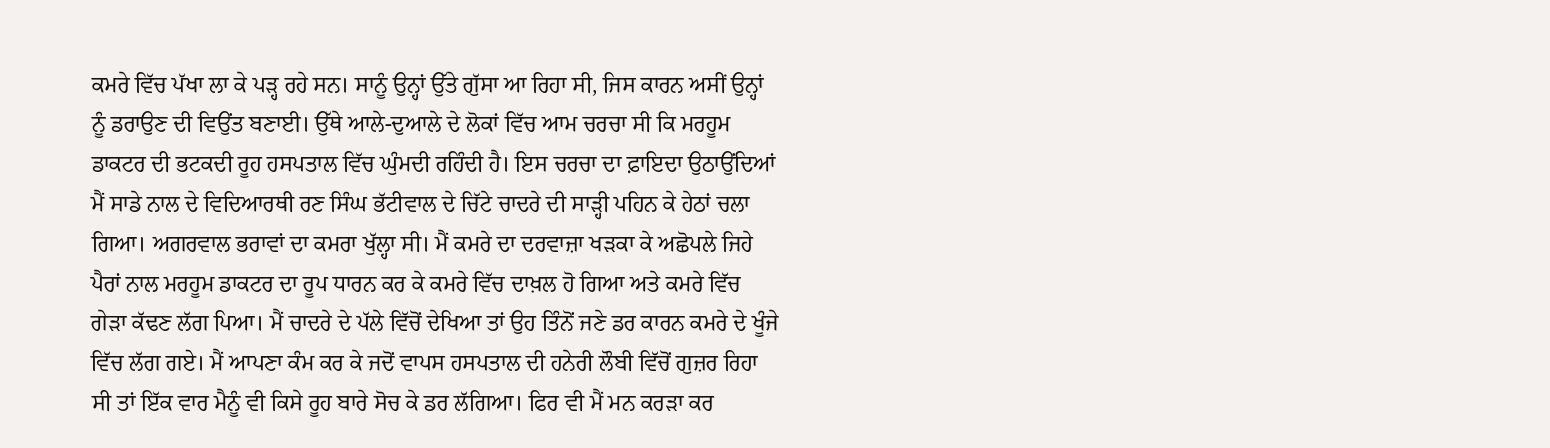ਕਮਰੇ ਵਿੱਚ ਪੱਖਾ ਲਾ ਕੇ ਪੜ੍ਹ ਰਹੇ ਸਨ। ਸਾਨੂੰ ਉਨ੍ਹਾਂ ਉੱਤੇ ਗੁੱਸਾ ਆ ਰਿਹਾ ਸੀ, ਜਿਸ ਕਾਰਨ ਅਸੀਂ ਉਨ੍ਹਾਂ ਨੂੰ ਡਰਾਉਣ ਦੀ ਵਿਉਂਤ ਬਣਾਈ। ਉੱਥੇ ਆਲੇ-ਦੁਆਲੇ ਦੇ ਲੋਕਾਂ ਵਿੱਚ ਆਮ ਚਰਚਾ ਸੀ ਕਿ ਮਰਹੂਮ ਡਾਕਟਰ ਦੀ ਭਟਕਦੀ ਰੂਹ ਹਸਪਤਾਲ ਵਿੱਚ ਘੁੰਮਦੀ ਰਹਿੰਦੀ ਹੈ। ਇਸ ਚਰਚਾ ਦਾ ਫ਼ਾਇਦਾ ਉਠਾਉਂਦਿਆਂ ਮੈਂ ਸਾਡੇ ਨਾਲ ਦੇ ਵਿਦਿਆਰਥੀ ਰਣ ਸਿੰਘ ਭੱਟੀਵਾਲ ਦੇ ਚਿੱਟੇ ਚਾਦਰੇ ਦੀ ਸਾੜ੍ਹੀ ਪਹਿਨ ਕੇ ਹੇਠਾਂ ਚਲਾ ਗਿਆ। ਅਗਰਵਾਲ ਭਰਾਵਾਂ ਦਾ ਕਮਰਾ ਖੁੱਲ੍ਹਾ ਸੀ। ਮੈਂ ਕਮਰੇ ਦਾ ਦਰਵਾਜ਼ਾ ਖੜਕਾ ਕੇ ਅਛੋਪਲੇ ਜਿਹੇ ਪੈਰਾਂ ਨਾਲ ਮਰਹੂਮ ਡਾਕਟਰ ਦਾ ਰੂਪ ਧਾਰਨ ਕਰ ਕੇ ਕਮਰੇ ਵਿੱਚ ਦਾਖ਼ਲ ਹੋ ਗਿਆ ਅਤੇ ਕਮਰੇ ਵਿੱਚ ਗੇੜਾ ਕੱਢਣ ਲੱਗ ਪਿਆ। ਮੈਂ ਚਾਦਰੇ ਦੇ ਪੱਲੇ ਵਿੱਚੋਂ ਦੇਖਿਆ ਤਾਂ ਉਹ ਤਿੰਨੋਂ ਜਣੇ ਡਰ ਕਾਰਨ ਕਮਰੇ ਦੇ ਖੂੰਜੇ ਵਿੱਚ ਲੱਗ ਗਏ। ਮੈਂ ਆਪਣਾ ਕੰਮ ਕਰ ਕੇ ਜਦੋਂ ਵਾਪਸ ਹਸਪਤਾਲ ਦੀ ਹਨੇਰੀ ਲੌਬੀ ਵਿੱਚੋਂ ਗੁਜ਼ਰ ਰਿਹਾ ਸੀ ਤਾਂ ਇੱਕ ਵਾਰ ਮੈਨੂੰ ਵੀ ਕਿਸੇ ਰੂਹ ਬਾਰੇ ਸੋਚ ਕੇ ਡਰ ਲੱਗਿਆ। ਫਿਰ ਵੀ ਮੈਂ ਮਨ ਕਰੜਾ ਕਰ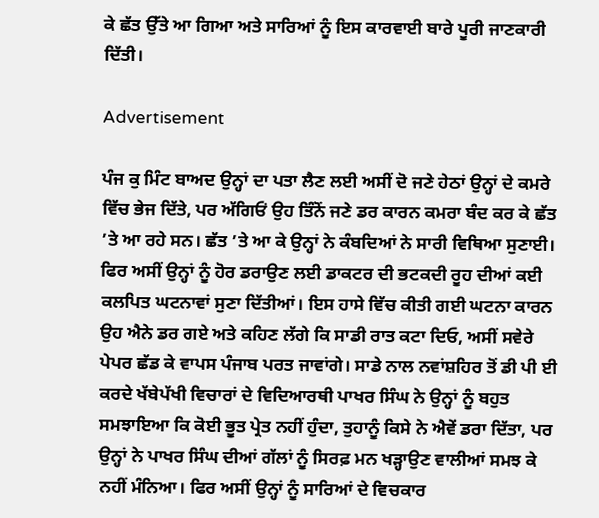ਕੇ ਛੱਤ ਉੱਤੇ ਆ ਗਿਆ ਅਤੇ ਸਾਰਿਆਂ ਨੂੰ ਇਸ ਕਾਰਵਾਈ ਬਾਰੇ ਪੂਰੀ ਜਾਣਕਾਰੀ ਦਿੱਤੀ।

Advertisement

ਪੰਜ ਕੁ ਮਿੰਟ ਬਾਅਦ ਉਨ੍ਹਾਂ ਦਾ ਪਤਾ ਲੈਣ ਲਈ ਅਸੀਂ ਦੋ ਜਣੇ ਹੇਠਾਂ ਉਨ੍ਹਾਂ ਦੇ ਕਮਰੇ ਵਿੱਚ ਭੇਜ ਦਿੱਤੇ, ਪਰ ਅੱਗਿਓਂ ਉਹ ਤਿੰਨੋਂ ਜਣੇ ਡਰ ਕਾਰਨ ਕਮਰਾ ਬੰਦ ਕਰ ਕੇ ਛੱਤ ’ਤੇ ਆ ਰਹੇ ਸਨ। ਛੱਤ ’ਤੇ ਆ ਕੇ ਉਨ੍ਹਾਂ ਨੇ ਕੰਬਦਿਆਂ ਨੇ ਸਾਰੀ ਵਿਥਿਆ ਸੁਣਾਈ। ਫਿਰ ਅਸੀਂ ਉਨ੍ਹਾਂ ਨੂੰ ਹੋਰ ਡਰਾਉਣ ਲਈ ਡਾਕਟਰ ਦੀ ਭਟਕਦੀ ਰੂਹ ਦੀਆਂ ਕਈ ਕਲਪਿਤ ਘਟਨਾਵਾਂ ਸੁਣਾ ਦਿੱਤੀਆਂ। ਇਸ ਹਾਸੇ ਵਿੱਚ ਕੀਤੀ ਗਈ ਘਟਨਾ ਕਾਰਨ ਉਹ ਐਨੇ ਡਰ ਗਏ ਅਤੇ ਕਹਿਣ ਲੱਗੇ ਕਿ ਸਾਡੀ ਰਾਤ ਕਟਾ ਦਿਓ, ਅਸੀਂ ਸਵੇਰੇ ਪੇਪਰ ਛੱਡ ਕੇ ਵਾਪਸ ਪੰਜਾਬ ਪਰਤ ਜਾਵਾਂਗੇ। ਸਾਡੇ ਨਾਲ ਨਵਾਂਸ਼ਹਿਰ ਤੋਂ ਡੀ ਪੀ ਈ ਕਰਦੇ ਖੱਬੇਪੱਖੀ ਵਿਚਾਰਾਂ ਦੇ ਵਿਦਿਆਰਥੀ ਪਾਖਰ ਸਿੰਘ ਨੇ ਉਨ੍ਹਾਂ ਨੂੰ ਬਹੁਤ ਸਮਝਾਇਆ ਕਿ ਕੋਈ ਭੂਤ ਪ੍ਰੇਤ ਨਹੀਂ ਹੁੰਦਾ, ਤੁਹਾਨੂੰ ਕਿਸੇ ਨੇ ਐਵੇਂ ਡਰਾ ਦਿੱਤਾ, ਪਰ ਉਨ੍ਹਾਂ ਨੇ ਪਾਖਰ ਸਿੰਘ ਦੀਆਂ ਗੱਲਾਂ ਨੂੰ ਸਿਰਫ਼ ਮਨ ਖੜ੍ਹਾਉਣ ਵਾਲੀਆਂ ਸਮਝ ਕੇ ਨਹੀਂ ਮੰਨਿਆ। ਫਿਰ ਅਸੀਂ ਉਨ੍ਹਾਂ ਨੂੰ ਸਾਰਿਆਂ ਦੇ ਵਿਚਕਾਰ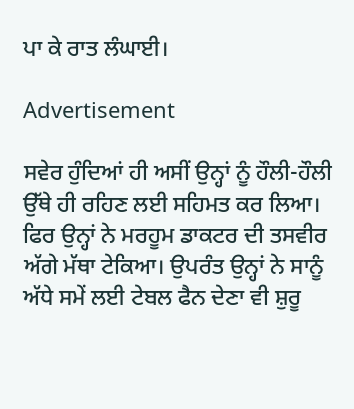ਪਾ ਕੇ ਰਾਤ ਲੰਘਾਈ।

Advertisement

ਸਵੇਰ ਹੁੰਦਿਆਂ ਹੀ ਅਸੀਂ ਉਨ੍ਹਾਂ ਨੂੰ ਹੌਲੀ-ਹੌਲੀ ਉੱਥੇ ਹੀ ਰਹਿਣ ਲਈ ਸਹਿਮਤ ਕਰ ਲਿਆ। ਫਿਰ ਉਨ੍ਹਾਂ ਨੇ ਮਰਹੂਮ ਡਾਕਟਰ ਦੀ ਤਸਵੀਰ ਅੱਗੇ ਮੱਥਾ ਟੇਕਿਆ। ਉਪਰੰਤ ਉਨ੍ਹਾਂ ਨੇ ਸਾਨੂੰ ਅੱਧੇ ਸਮੇਂ ਲਈ ਟੇਬਲ ਫੈਨ ਦੇਣਾ ਵੀ ਸ਼ੁਰੂ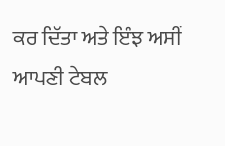ਕਰ ਦਿੱਤਾ ਅਤੇ ਇੰਝ ਅਸੀਂ ਆਪਣੀ ਟੇਬਲ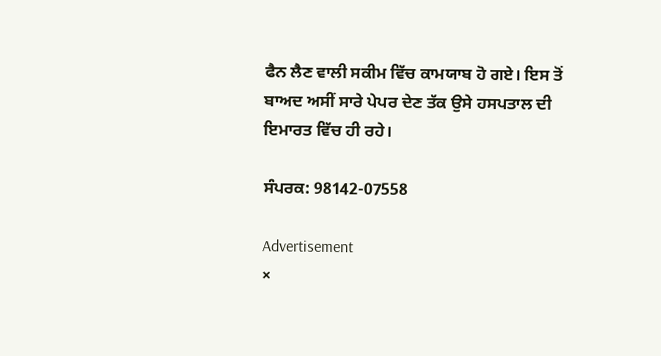ਫੈਨ ਲੈਣ ਵਾਲੀ ਸਕੀਮ ਵਿੱਚ ਕਾਮਯਾਬ ਹੋ ਗਏ। ਇਸ ਤੋਂ ਬਾਅਦ ਅਸੀਂ ਸਾਰੇ ਪੇਪਰ ਦੇਣ ਤੱਕ ਉਸੇ ਹਸਪਤਾਲ ਦੀ ਇਮਾਰਤ ਵਿੱਚ ਹੀ ਰਹੇ।

ਸੰਪਰਕ: 98142-07558

Advertisement
×